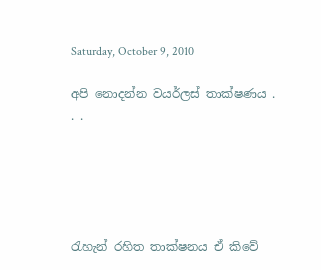Saturday, October 9, 2010

අපි නොදන්න වයර්ලස් තාක්ෂණය . . .





රැහැන් රහිත තාක්ෂනය ඒ කිවේ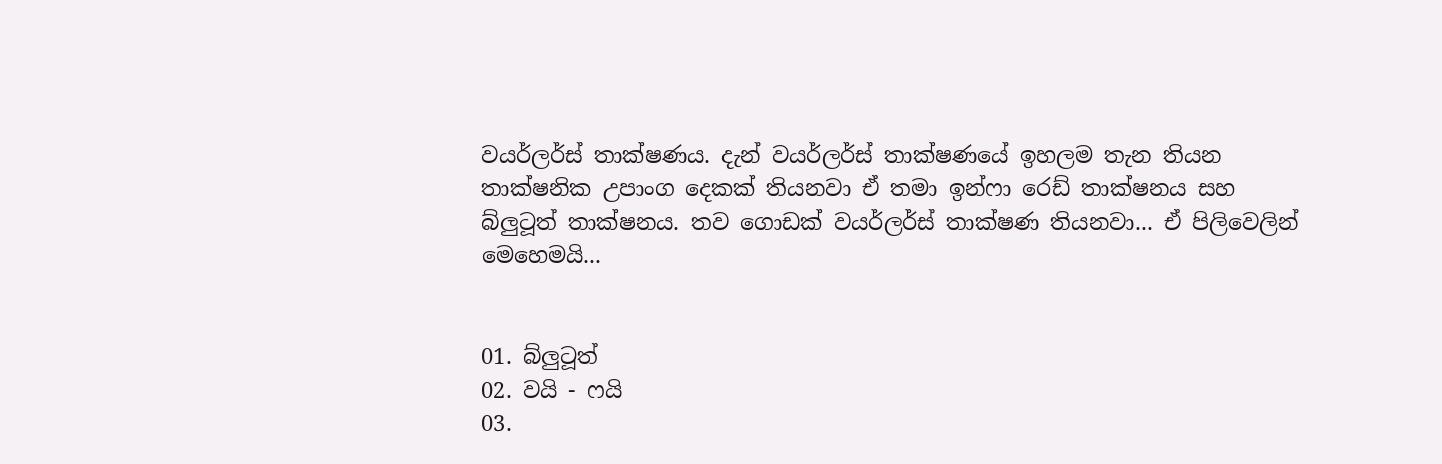වයර්ලර්ස් තාක්ෂණය. දැන් වයර්ලර්ස් තාක්ෂණයේ ඉහලම තැන තියන තාක්ෂනික උපාංග දෙකක් තියනවා ඒ තමා ඉන්ෆා රෙඩ් තාක්ෂනය සහ බ්ලුටූත් තාක්ෂනය. තව ගොඩක් වයර්ලර්ස් තාක්ෂණ තියනවා... ඒ පිලිවෙලින් මෙහෙමයි...


01. බ්ලුටූත්
02. වයි - ෆයි
03.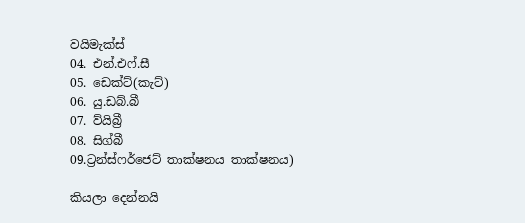වයිමැක්ස්
04. එන්.එෆ්.සී
05. ඩෙක්ට්(කැට්)
06. යු.ඩබ්.බී
07. ව්යිබ්‍රී
08. සිග්බී
09.ට්‍රන්ස්ෆර්ජෙට් තාක්ෂනය තාක්ෂනය)

කියලා දෙන්නයි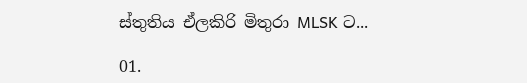ස්තුතිය ඒලකිරි මිතුරා MLSK ට...

01.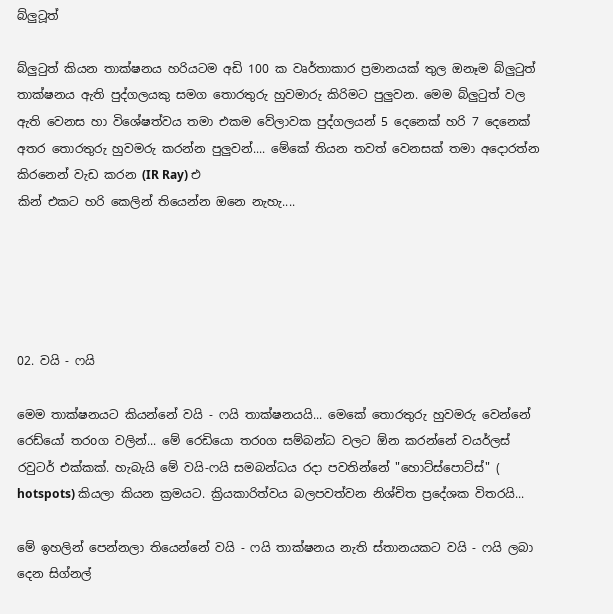බ්ලුටූත්

බ්ලුටුත් කියන තාක්ෂනය හරියටම අඩි 100 ක වෘර්තාකාර ප්‍රමානයක් තුල ඔනෑම බ්ලුටුත් තාක්ෂනය ඇති පුද්ගලයකු සමග තොරතුරු හුවමාරු කිරිමට පුලුවන. මෙම බ්ලුටුත් වල ඇති වෙනස හා විශේෂත්වය තමා එකම වේලාවක පුද්ගලයන් 5 දෙනෙක් හරි 7 දෙනෙක් අතර තොරතුරු හුවමරු කරන්න පුලුවන්.... මේකේ තියන තවත් වෙනසක් තමා අදොරත්න කිරනෙන් වැඩ කරන (IR Ray) එ
කින් එකට හරි කෙලින් තියෙන්න ඔනෙ නැහැ....





02. වයි - ෆයි

මෙම තාක්ෂනයට කියන්නේ වයි - ෆයි තාක්ෂනයයි... මෙකේ තොරතුරු හුවමරු වෙන්නේ රෙඩ්යෝ තරoග වලින්... මේ රෙඩියො තරoග සම්බන්ධ වලට ඕන කරන්නේ වයර්ලස් රවුටර් එක්කක්. හැබැයි මේ වයි-ෆයි සමබන්ධය රදා පවතින්නේ "හොට්ස්පොට්ස්" ( hotspots) කියලා කියන ක්‍රමයට. ක්‍රියකාරිත්වය බලපවත්වන නිශ්චිත ප්‍රදේශක විතරයි...

මේ ඉහලින් පෙන්නලා තියෙන්නේ වයි - ෆයි තාක්ෂනය නැති ස්තානයකට වයි - ෆයි ලබා දෙන සිග්නල්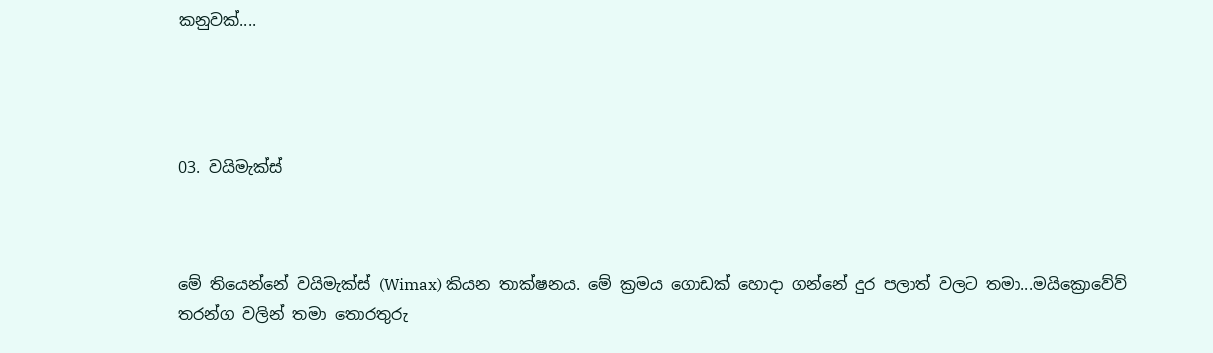කනුවක්....




03. වයිමැක්ස්



මේ තියෙන්නේ වයිමැක්ස් (Wimax) කියන තාක්ෂනය. මේ ක්‍රමය ගොඩක් හොදා ගන්නේ දුර පලාත් වලට තමා...මයික්‍රොවේව් තරන්ග වලින් තමා තොරතුරු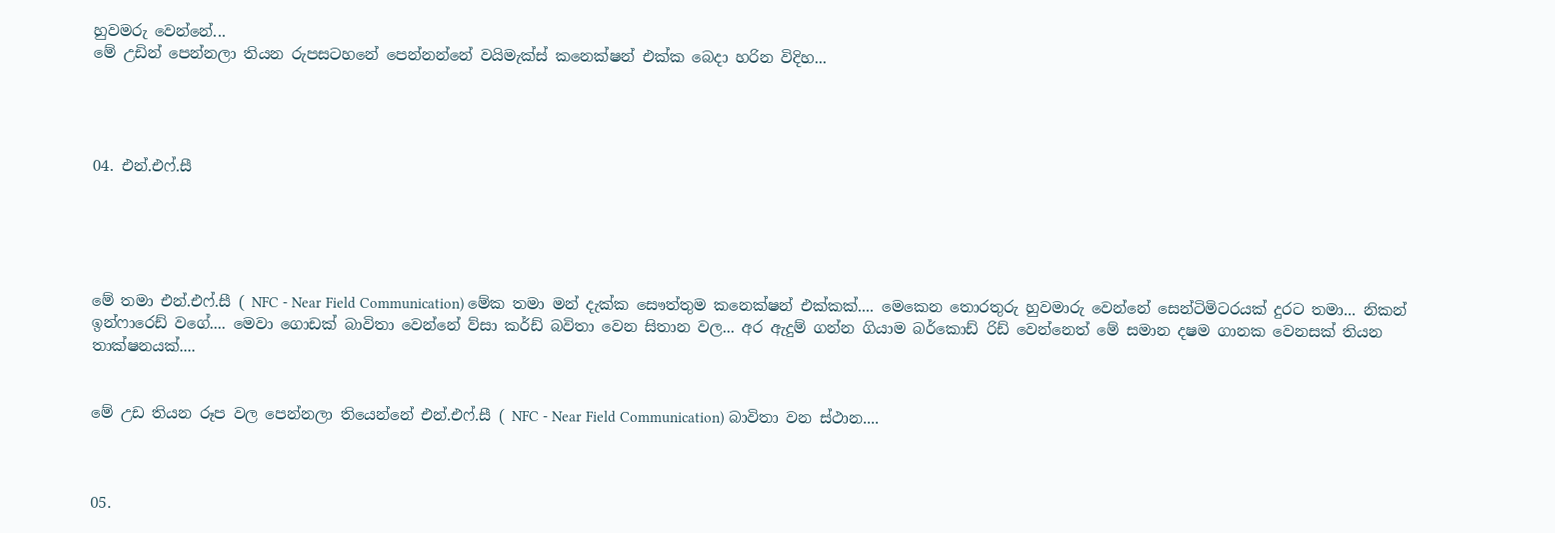හුවමරු වෙන්නේ...
මේ උඩින් පෙන්නලා තියන රුපසටහනේ පෙන්නන්නේ වයිමැක්ස් කනෙක්ෂන් එක්ක බෙදා හරින විදිහ...




04. එන්.එෆ්.සී





මේ තමා එන්.එෆ්.සී ( NFC - Near Field Communication) මේක තමා මන් දැක්ක සෞත්තුම කනෙක්ෂන් එක්කක්.... මෙකෙන තොරතුරු හුවමාරු වෙන්නේ සෙන්ටිමිටරයක් දුරට තමා... නිකන් ඉන්ෆාරෙඩ් වගේ.... මෙවා ගොඩක් බාවිතා වෙන්නේ ව්සා කර්ඩ් බවිතා වෙන සිතාන වල... අර ඇදුම් ගන්න ගියාම බර්කොඩ් රිඩ් වෙන්නෙත් මේ සමාන දෂම ගානක වෙනසක් තියන තාක්ෂනයක්....


මේ උඩ තියන රූප වල පෙන්නලා තියෙන්නේ එන්.එෆ්.සී ( NFC - Near Field Communication) බාවිතා වන ස්ථාන....



05.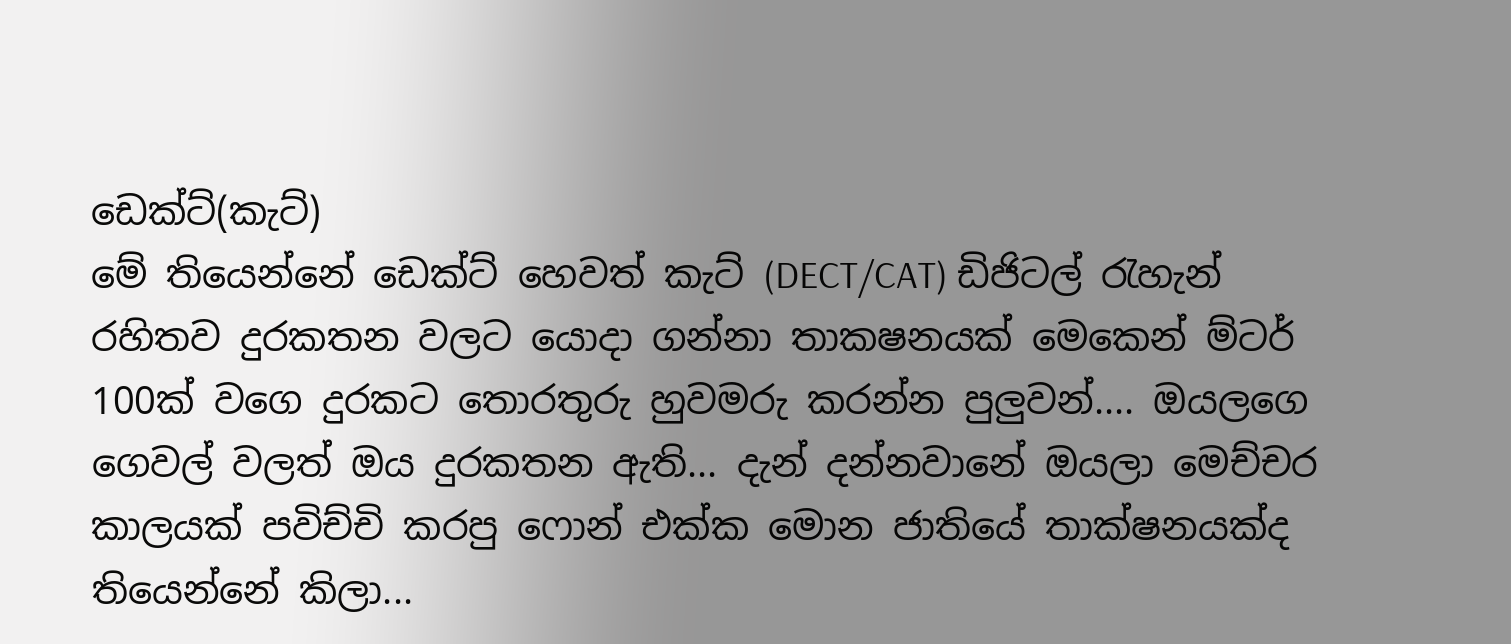ඩෙක්ට්(කැට්)
මේ තියෙන්නේ ඩෙක්ට් හෙවත් කැට් (DECT/CAT) ඩිජිටල් රැහැන් රහිතව දුරකතන වලට යොදා ගන්නා තාකෂනයක් මෙකෙන් ම්ටර් 100ක් වගෙ දුරකට තොරතුරු හුවමරු කරන්න පුලුවන්.... ඔයලගෙ ගෙවල් වලත් ඔය දුරකතන ඇති... දැන් දන්නවානේ ඔයලා මෙච්චර කාලයක් පවිච්චි කරපු ෆොන් එක්ක මොන ජාතියේ තාක්ෂනයක්ද තියෙන්නේ කිලා...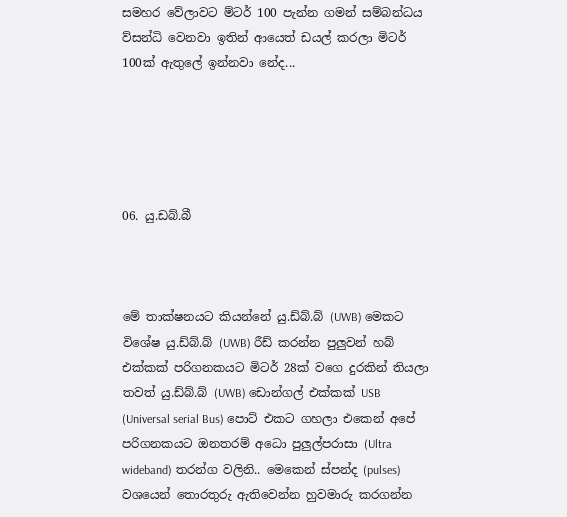සමහර වේලාවට ම්ටර් 100 පැන්න ගමන් සම්බන්ධය ව්සන්ධි වෙනවා ඉතින් ආයෙත් ඩයල් කරලා මිටර් 100ක් ඇතුලේ ඉන්නවා නේද...





06. යු.ඩබ්.බී



මේ තාක්ෂනයට කියන්නේ යු.ඩ්බ්.බ් (UWB) මෙකට විශේෂ යු.ඩ්බ්.බ් (UWB) රීඩ් කරන්න පුලුවන් හබ් එක්කක් පරිගනකයට මිටර් 28ක් වගෙ දුරකින් තියලා තවත් යු.ඩ්බ්.බ් (UWB) ඩොන්ගල් එක්කක් USB (Universal serial Bus) පොට් එකට ගහලා එකෙන් අපේ පරිගනකයට ඔනතරම් අධො පුලුල්පරාසා (Ultra wideband) තරන්ග වලිනි.. මෙකෙන් ස්පන්ද (pulses) වශයෙන් තොරතුරු ඇතිවෙන්න හුවමාරු කරගන්න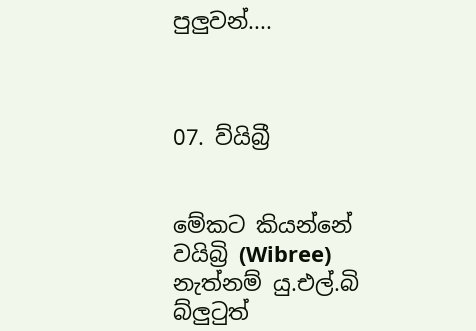පුලුවන්....



07. ව්යිබ්‍රී


මේකට කියන්නේ වයිබ්‍රි (Wibree) නැත්නම් යු.එල්.බි බ්ලුටුත්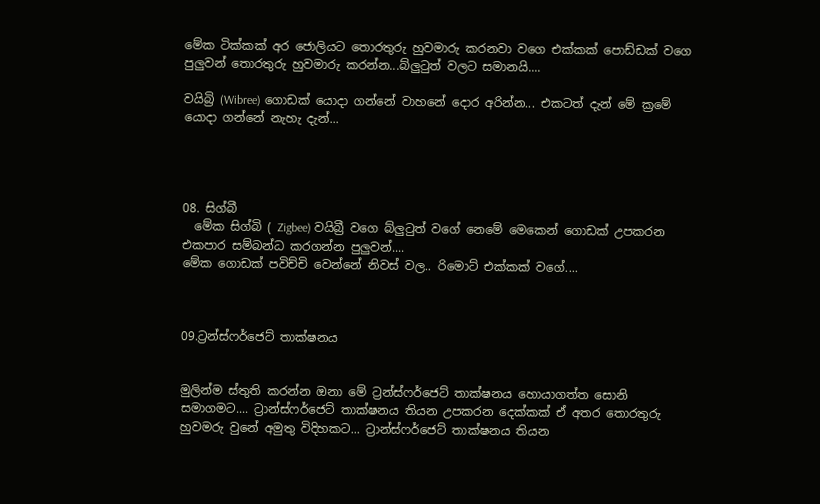මේක ටික්කක් අර ජොලියට තොරතුරු හුවමාරු කරනවා වගෙ එක්කක් පොඩ්ඩක් වගෙ පුලුවන් තොරතුරු හුවමාරු කරන්න...බ්ලුටුත් වලට සමානයි....

වයිබ්‍රි (Wibree) ගොඩක් යොදා ගන්නේ වාහනේ දොර අරින්න... එකටත් දැන් මේ ක්‍රමේ යොදා ගන්නේ නැහැ දැන්...




08. සිග්බී
  මේක සිග්බි ( Zigbee) වයිබ්‍රී වගෙ බ්ලුටුත් වගේ නෙමේ මෙකෙන් ගොඩක් උපකරන එකපාර සම්බන්ධ කරගන්න පුලුවන්....
මේක ගොඩක් පවිච්චි වෙන්නේ නිවස් වල.. රිමොට් එක්කක් වගේ....



09.ට්‍රන්ස්ෆර්ජෙට් තාක්ෂනය


මුලින්ම ස්තුති කරන්න ඔනා මේ ට්‍රන්ස්ෆර්ජෙට් තාක්ෂනය හොයාගත්ත සොනි සමාගමට.... ට්‍රාන්ස්ෆර්ජෙට් තාක්ෂනය තියන උපකරන දෙක්කක් ඒ අතර තොරතුරු හුවමරු වුනේ අමුතු විදිහකට... ට්‍රාන්ස්ෆර්ජෙට් තාක්ෂනය තියන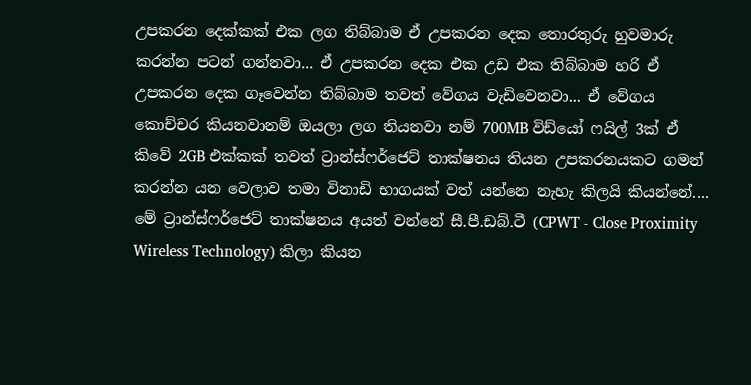උපකරන දෙක්කක් එක ලග තිබ්බාම ඒ උපකරන දෙක තොරතුරු හුවමාරු කරන්න පටන් ගන්නවා... ඒ උපකරන දෙක එක උඩ එක තිබ්බාම හරි ඒ උපකරන දෙක ගෑවෙන්න තිබ්බාම තවත් වේගය වැඩිවෙනවා... ඒ වේගය කොච්චර කියනවානම් ඔයලා ලග තියනවා නම් 700MB විඩ්යෝ ෆයිල් 3ක් ඒ කිවේ 2GB එක්කක් තවත් ට්‍රාන්ස්ෆර්ජෙට් තාක්ෂනය තියන උපකරනයකට ගමන් කරන්න යන වෙලාව තමා විනාඩි භාගයක් වත් යන්නෙ නැහැ කිලයි කියන්නේ.... මේ ට්‍රාන්ස්ෆර්ජෙට් තාක්ෂනය අයත් වන්නේ සී.පී.ඩබ්.ටී (CPWT - Close Proximity Wireless Technology) කිලා කියන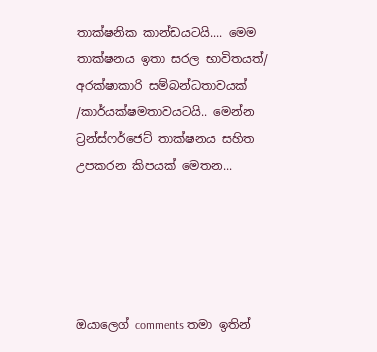තාක්ෂනික කාන්ඩයටයි.... මෙම තාක්ෂනය ඉතා සරල භාවිතයත්/ අරක්ෂාකාරි සම්බන්ධතාවයක් /කාර්යක්ෂමතාවයටයි.. මෙන්න ට්‍රන්ස්ෆර්ජෙට් තාක්ෂනය සහිත උපකරන කිපයක් මෙතන...





ඔයාලෙග් comments තමා ඉතින්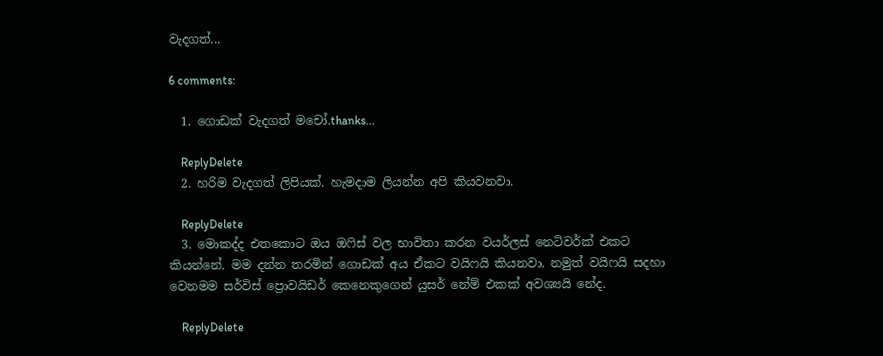වැදගත්...

6 comments:

  1. ගොඩක් වැදගත් මචෝ.thanks...

    ReplyDelete
  2. හරිම වැදගත් ලිපියක්. හැමදාම ලියන්න අපි කියවනවා.

    ReplyDelete
  3. මොකද්ද එතකොට ඔය ඔෆිස් වල භාවිතා කරන වයර්ලස් නෙටිවර්ක් එකට කියන්නේ. මම දන්න තරමින් ගොඩක් අය ඒකට වයිෆයි කියනවා. නමුත් වයිෆයි සදහා වෙනමම සර්විස් ප්‍රොවයිඩර් කෙනෙකුගෙන් යුසර් නේම් එකක් අවශ්‍යයි නේද.

    ReplyDelete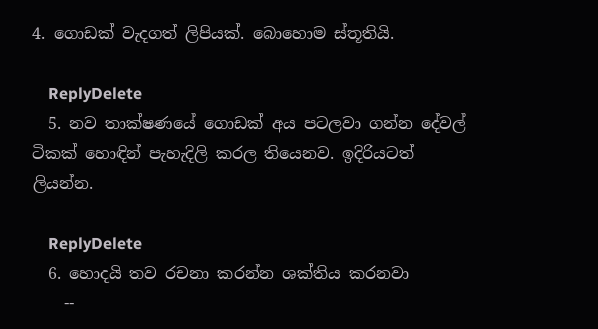4. ගොඩක් වැදගත් ලිපියක්. බොහොම ස්තූතියි.

    ReplyDelete
  5. නව තාක්ෂණයේ ගොඩක් අය පටලවා ගන්න දේවල් ටිකක් හොඳින් පැහැදිලි කරල තියෙනව. ඉදිරියටත් ලියන්න.

    ReplyDelete
  6. හොදයි තව රචනා කරන්න ශක්තිය කරනවා
    --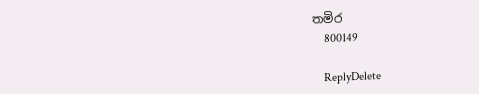තමිර
    800149

    ReplyDelete